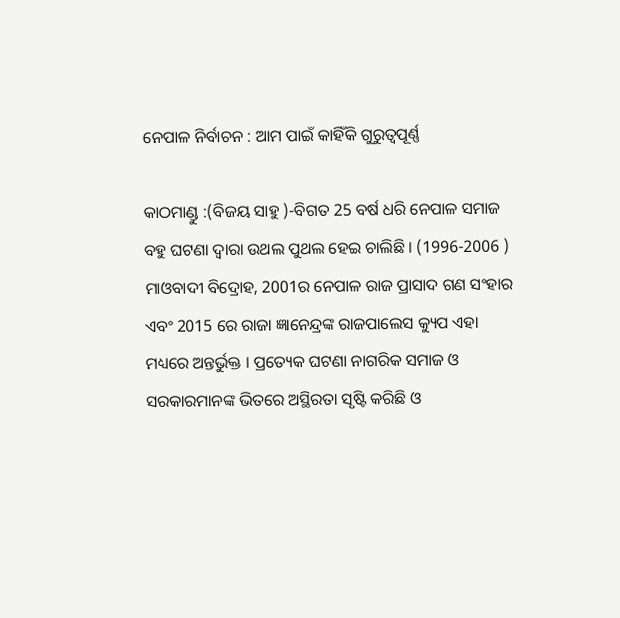ନେପାଳ ନିର୍ବାଚନ : ଆମ ପାଇଁ କାହିଁକି ଗୁରୁତ୍ୱପୂର୍ଣ୍ଣ

କାଠମାଣ୍ଡୁ :(ବିଜୟ ସାହୁ )-ବିଗତ 25 ବର୍ଷ ଧରି ନେପାଳ ସମାଜ ବହୁ ଘଟଣା ଦ୍ଵାରା ଉଥଲ ପୁଥଲ ହେଇ ଚାଲିଛି । (1996-2006 ) ମାଓବାଦୀ ବିଦ୍ରୋହ, 2001ର ନେପାଳ ରାଜ ପ୍ରାସାଦ ଗଣ ସଂହାର ଏବଂ 2015 ରେ ରାଜା ଜ୍ଞାନେନ୍ଦ୍ରଙ୍କ ରାଜପାଲେସ କ୍ୟୁପ ଏହା ମଧ୍ୟରେ ଅନ୍ତର୍ଭୁକ୍ତ । ପ୍ରତ୍ୟେକ ଘଟଣା ନାଗରିକ ସମାଜ ଓ ସରକାରମାନଙ୍କ ଭିତରେ ଅସ୍ଥିରତା ସୃଷ୍ଟି କରିଛି ଓ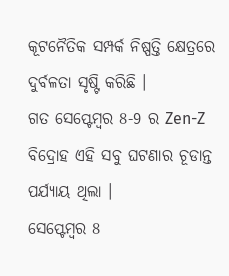କୂଟନୈତିକ ସମ୍ପର୍କ ନିଷ୍ପତ୍ତି କ୍ଷେତ୍ରରେ ଦୁର୍ବଳତା ସୃଷ୍ଟି କରିଛି ।
ଗତ ସେପ୍ଟେମ୍ବର 8-9 ର Zen-Z ବିଦ୍ରୋହ ଏହି ସବୁ ଘଟଣାର ଚୂଡାନ୍ତ ପର୍ଯ୍ୟାୟ ଥିଲା ।
ସେପ୍ଟେମ୍ବର 8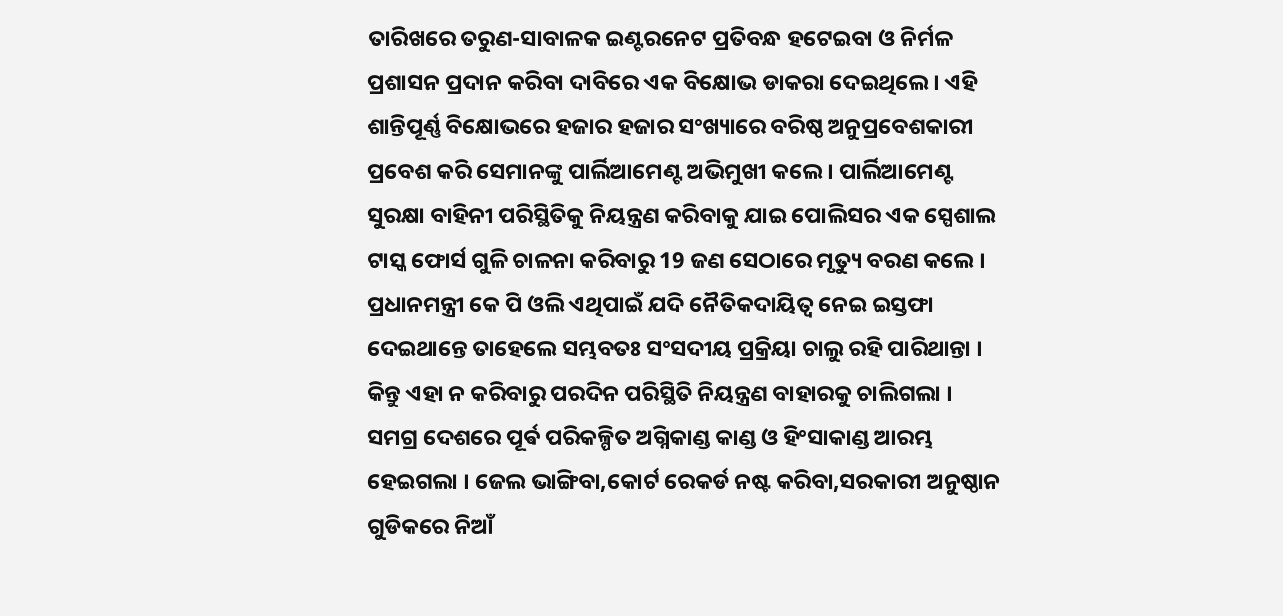ତାରିଖରେ ତରୁଣ-ସାବାଳକ ଇଣ୍ଟରନେଟ ପ୍ରତିବନ୍ଧ ହଟେଇବା ଓ ନିର୍ମଳ ପ୍ରଶାସନ ପ୍ରଦାନ କରିବା ଦାବିରେ ଏକ ବିକ୍ଷୋଭ ଡାକରା ଦେଇଥିଲେ । ଏହି ଶାନ୍ତିପୂର୍ଣ୍ଣ ବିକ୍ଷୋଭରେ ହଜାର ହଜାର ସଂଖ୍ୟାରେ ବରିଷ୍ଠ ଅନୁପ୍ରବେଶକାରୀ ପ୍ରବେଶ କରି ସେମାନଙ୍କୁ ପାର୍ଲିଆମେଣ୍ଟ ଅଭିମୁଖୀ କଲେ । ପାର୍ଲିଆମେଣ୍ଟ ସୁରକ୍ଷା ବାହିନୀ ପରିସ୍ଥିତିକୁ ନିୟନ୍ତ୍ରଣ କରିବାକୁ ଯାଇ ପୋଲିସର ଏକ ସ୍ପେଶାଲ ଟାସ୍କ ଫୋର୍ସ ଗୁଳି ଚାଳନା କରିବାରୁ 19 ଜଣ ସେଠାରେ ମୃତ୍ୟୁ ବରଣ କଲେ । ପ୍ରଧାନମନ୍ତ୍ରୀ କେ ପି ଓଲି ଏଥିପାଇଁ ଯଦି ନୈତିକଦାୟିତ୍ୱ ନେଇ ଇସ୍ତଫା ଦେଇଥାନ୍ତେ ତାହେଲେ ସମ୍ଭବତଃ ସଂସଦୀୟ ପ୍ରକ୍ରିୟା ଚାଲୁ ରହି ପାରିଥାନ୍ତା । କିନ୍ତୁ ଏହା ନ କରିବାରୁ ପରଦିନ ପରିସ୍ଥିତି ନିୟନ୍ତ୍ରଣ ବାହାରକୁ ଚାଲିଗଲା ।
ସମଗ୍ର ଦେଶରେ ପୂର୍ଵ ପରିକଳ୍ପିତ ଅଗ୍ନିକାଣ୍ଡ କାଣ୍ଡ ଓ ହିଂସାକାଣ୍ଡ ଆରମ୍ଭ ହେଇଗଲା । ଜେଲ ଭାଙ୍ଗିବା,କୋର୍ଟ ରେକର୍ଡ ନଷ୍ଟ କରିବା,ସରକାରୀ ଅନୁଷ୍ଠାନ ଗୁଡିକରେ ନିଆଁ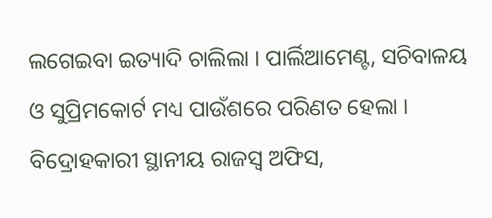ଲଗେଇବା ଇତ୍ୟାଦି ଚାଲିଲା । ପାର୍ଲିଆମେଣ୍ଟ, ସଚିବାଳୟ ଓ ସୁପ୍ରିମକୋର୍ଟ ମଧ୍ୟ ପାଉଁଶରେ ପରିଣତ ହେଲା । ବିଦ୍ରୋହକାରୀ ସ୍ଥାନୀୟ ରାଜସ୍ୱ ଅଫିସ,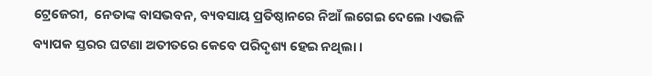ଟ୍ରେଜେରୀ,  ନେତାଙ୍କ ବାସଭବନ, ବ୍ୟବସାୟ ପ୍ରତିଷ୍ଠାନରେ ନିଆଁ ଲଗେଇ ଦେଲେ ।ଏଭଳି ବ୍ୟାପକ ସ୍ତରର ଘଟଣା ଅତୀତରେ କେବେ ପରିଦୃଶ୍ୟ ହେଇ ନଥିଲା ।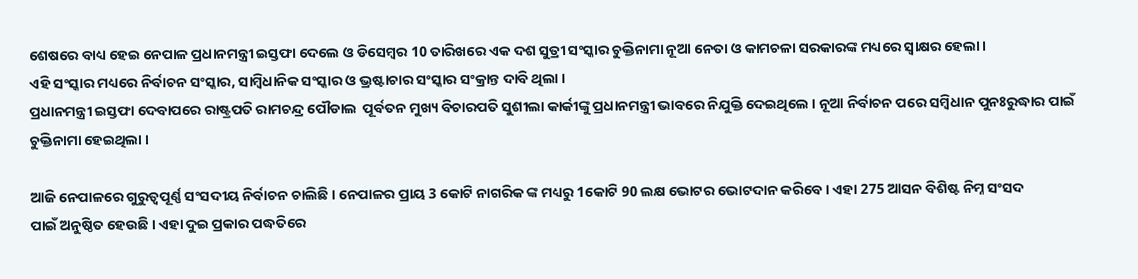ଶେଷରେ ବାଧ୍ୟ ହେଇ ନେପାଳ ପ୍ରଧାନମନ୍ତ୍ରୀ ଇସ୍ତଫା ଦେଲେ ଓ ଡିସେମ୍ବର 10 ତାରିଖରେ ଏକ ଦଶ ସୁତ୍ରୀ ସଂସ୍କାର ଚୁକ୍ତିନାମା ନୂଆ ନେତା ଓ କାମଚଳା ସରକାରଙ୍କ ମଧ୍ୟରେ ସ୍ବାକ୍ଷର ହେଲା ।
ଏହି ସଂସ୍କାର ମଧ୍ୟରେ ନିର୍ବାଚନ ସଂସ୍କାର, ସାମ୍ବିଧାନିକ ସଂସ୍କାର ଓ ଭ୍ରଷ୍ଟାଚାର ସଂସ୍କାର ସଂକ୍ରାନ୍ତ ଦାବି ଥିଲା ।
ପ୍ରଧାନମନ୍ତ୍ରୀ ଇସ୍ତଫା ଦେବାପରେ ରାଷ୍ଟ୍ରପତି ରାମଚନ୍ଦ୍ର ପୌଡାଲ  ପୂର୍ବତନ ମୁଖ୍ୟ ବିଚାରପତି ସୁଶୀଲା କାର୍କୀଙ୍କୁ ପ୍ରଧାନମନ୍ତ୍ରୀ ଭାବରେ ନିଯୁକ୍ତି ଦେଇଥିଲେ । ନୂଆ ନିର୍ବାଚନ ପରେ ସମ୍ବିଧାନ ପୁନଃରୁଦ୍ଧାର ପାଇଁ ଚୁକ୍ତିନାମା ହେଇଥିଲା ।

ଆଜି ନେପାଳରେ ଗୁରୁତ୍ୱପୂର୍ଣ୍ଣ ସଂସଦୀୟ ନିର୍ବାଚନ ଚାଲିଛି । ନେପାଳର ପ୍ରାୟ 3 କୋଟି ନାଗରିକ ଙ୍କ ମଧ୍ୟରୁ 1କୋଟି 90 ଲକ୍ଷ ଭୋଟର ଭୋଟଦାନ କରିବେ । ଏହା 275 ଆସନ ବିଶିଷ୍ଟ ନିମ୍ନ ସଂସଦ
ପାଇଁ ଅନୁଷ୍ଠିତ ହେଉଛି । ଏହା ଦୁଇ ପ୍ରକାର ପଦ୍ଧତିରେ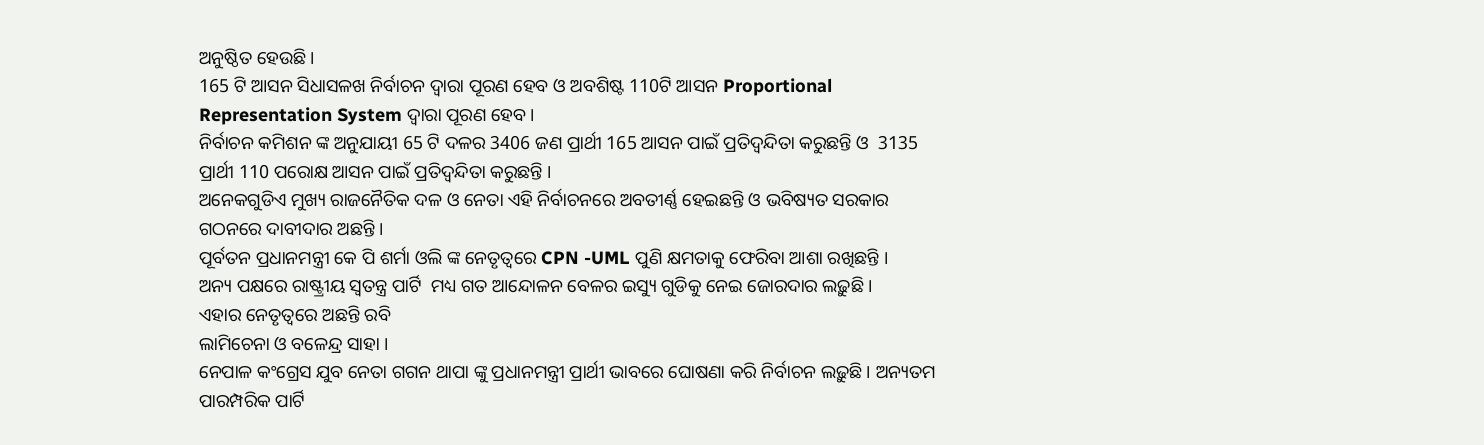ଅନୁଷ୍ଠିତ ହେଉଛି ।
165 ଟି ଆସନ ସିଧାସଳଖ ନିର୍ବାଚନ ଦ୍ଵାରା ପୂରଣ ହେବ ଓ ଅବଶିଷ୍ଟ 110ଟି ଆସନ Proportional Representation System ଦ୍ଵାରା ପୂରଣ ହେବ ।
ନିର୍ବାଚନ କମିଶନ ଙ୍କ ଅନୁଯାୟୀ 65 ଟି ଦଳର 3406 ଜଣ ପ୍ରାର୍ଥୀ 165 ଆସନ ପାଇଁ ପ୍ରତିଦ୍ବନ୍ଦିତା କରୁଛନ୍ତି ଓ  3135 ପ୍ରାର୍ଥୀ 110 ପରୋକ୍ଷ ଆସନ ପାଇଁ ପ୍ରତିଦ୍ବନ୍ଦିତା କରୁଛନ୍ତି ।
ଅନେକଗୁଡିଏ ମୁଖ୍ୟ ରାଜନୈତିକ ଦଳ ଓ ନେତା ଏହି ନିର୍ବାଚନରେ ଅବତୀର୍ଣ୍ଣ ହେଇଛନ୍ତି ଓ ଭବିଷ୍ୟତ ସରକାର ଗଠନରେ ଦାବୀଦାର ଅଛନ୍ତି ।
ପୂର୍ବତନ ପ୍ରଧାନମନ୍ତ୍ରୀ କେ ପି ଶର୍ମା ଓଲି ଙ୍କ ନେତୃତ୍ବରେ CPN -UML ପୁଣି କ୍ଷମତାକୁ ଫେରିବା ଆଶା ରଖିଛନ୍ତି ।
ଅନ୍ୟ ପକ୍ଷରେ ରାଷ୍ଟ୍ରୀୟ ସ୍ୱତନ୍ତ୍ର ପାର୍ଟି  ମଧ୍ୟ ଗତ ଆନ୍ଦୋଳନ ବେଳର ଇସ୍ୟୁ ଗୁଡିକୁ ନେଇ ଜୋରଦାର ଲଢ଼ୁଛି ।
ଏହାର ନେତୃତ୍ୱରେ ଅଛନ୍ତି ରବି
ଲାମିଚେନା ଓ ବଳେନ୍ଦ୍ର ସାହା ।
ନେପାଳ କଂଗ୍ରେସ ଯୁବ ନେତା ଗଗନ ଥାପା ଙ୍କୁ ପ୍ରଧାନମନ୍ତ୍ରୀ ପ୍ରାର୍ଥୀ ଭାବରେ ଘୋଷଣା କରି ନିର୍ବାଚନ ଲଢ଼ୁଛି । ଅନ୍ୟତମ ପାରମ୍ପରିକ ପାର୍ଟି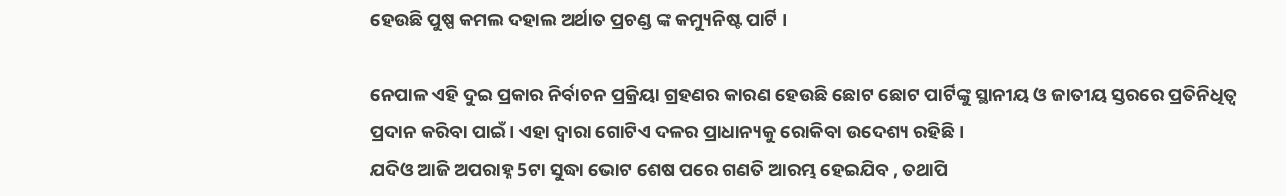ହେଉଛି ପୁଷ୍ପ କମଲ ଦହାଲ ଅର୍ଥାତ ପ୍ରଚଣ୍ଡ ଙ୍କ କମ୍ୟୁନିଷ୍ଟ ପାର୍ଟି ।

ନେପାଳ ଏହି ଦୁଇ ପ୍ରକାର ନିର୍ବାଚନ ପ୍ରକ୍ରିୟା ଗ୍ରହଣର କାରଣ ହେଉଛି ଛୋଟ ଛୋଟ ପାର୍ଟିଙ୍କୁ ସ୍ଥାନୀୟ ଓ ଜାତୀୟ ସ୍ତରରେ ପ୍ରତିନିଧିତ୍ୱ ପ୍ରଦାନ କରିବା ପାଇଁ । ଏହା ଦ୍ଵାରା ଗୋଟିଏ ଦଳର ପ୍ରାଧାନ୍ୟକୁ ରୋକିବା ଉଦେଶ୍ୟ ରହିଛି ।
ଯଦିଓ ଆଜି ଅପରାହ୍ନ 5ଟା ସୁଦ୍ଧା ଭୋଟ ଶେଷ ପରେ ଗଣତି ଆରମ୍ଭ ହେଇଯିବ , ତଥାପି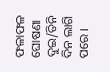ଫଳାଫଳ ଘୋଷଣା ଦୁଇ/ତିନି ଦିନ ଲାଗି ପରେ ।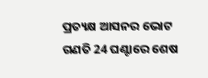ପ୍ରତ୍ୟକ୍ଷ ଆସନର ଭୋଟ ଗଣତି 24 ଘଣ୍ଟାରେ ଶେଷ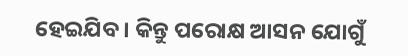ହେଇଯିବ । କିନ୍ତୁ ପରୋକ୍ଷ ଆସନ ଯୋଗୁଁ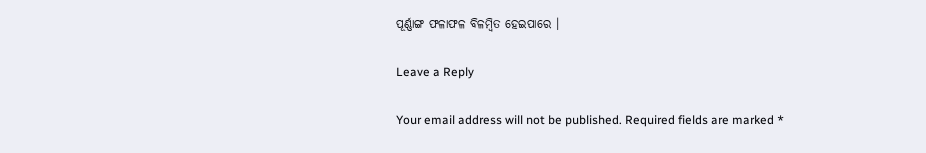ପୂର୍ଣ୍ଣାଙ୍ଗ ଫଳାଫଳ ବିଳମ୍ବିତ ହେଇପାରେ ।

Leave a Reply

Your email address will not be published. Required fields are marked *